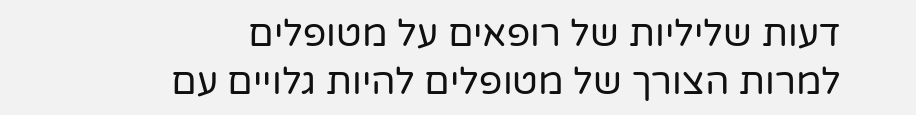דעות שליליות של רופאים על מטופלים
למרות הצורך של מטופלים להיות גלויים עם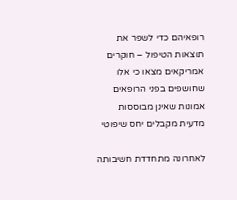רופאיהם כדי לשפר את תוצאות הטיפול – חוקרים אמריקאים מצאו כי אלו שחושפים בפני הרופאים אמונות שאינן מבוססות מדעית מקבלים יחס שיפוטי

לאחרונה מתחדדת חשיבותה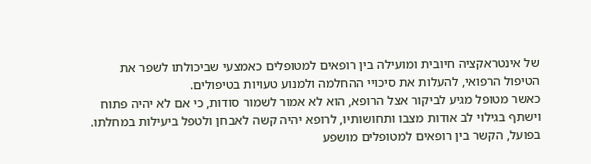של אינטראקציה חיובית ומועילה בין רופאים למטופלים כאמצעי שביכולתו לשפר את הטיפול הרפואי, להעלות את סיכויי ההחלמה ולמנוע טעויות בטיפולים.
כאשר מטופל מגיע לביקור אצל הרופא, הוא לא אמור לשמור סודות, כי אם לא יהיה פתוח וישתף בגילוי לב אודות מצבו ותחושותיו, לרופא יהיה קשה לאבחן ולטפל ביעילות במחלתו. בפועל, הקשר בין רופאים למטופלים מושפע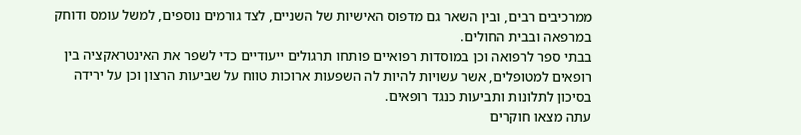ממרכיבים רבים, ובין השאר גם מדפוס האישיות של השניים, לצד גורמים נוספים, למשל עומס ודוחק במרפאה ובבית החולים.
בבתי ספר לרפואה וכן במוסדות רפואיים פותחו תרגולים ייעודיים כדי לשפר את האינטראקציה בין רופאים למטופלים, אשר עשויות להיות לה השפעות ארוכות טווח על שביעות הרצון וכן על ירידה בסיכון לתלונות ותביעות כנגד רופאים.
עתה מצאו חוקרים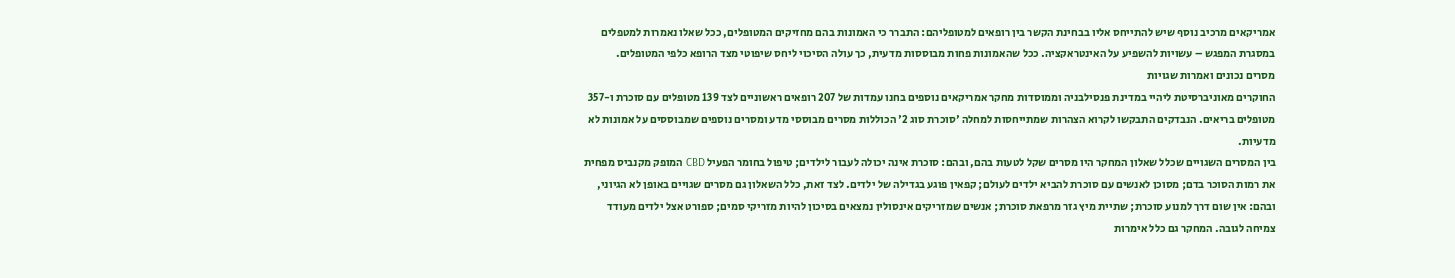אמריקאים מרכיב נוסף שיש להתייחס אליו בבחינת הקשר בין רופאים למטופליהם: התברר כי האמונות בהם מחזיקים המטופלים, ככל שאלו נאמרות למטפלים במסגרת המפגש – עשויות להשפיע על האינטראקציה. ככל שהאמונות פחות מבוססות מדעית, כך עולה הסיכוי ליחס שיפוטי מצד הרופא כלפי המטופלים.
מסרים נכונים ואמרות שגויות
החוקרים מאוניברסיטת ליהיי במדינת פנסילבניה וממוסדות מחקר אמריקאים נוספים בחנו עמדות של 207 רופאים ראשוניים לצד 139 מטופלים עם סוכרת ו-357 מטופלים בריאים. הנבדקים התבקשו לקרוא הצהרות שמתייחסות למחלה 'סוכרת סוג 2' הכוללות מסרים מבוססי מדע ומסרים נוספים שמבוססים על אמונות לא מדעיות.
בין המסרים השגויים שכלל שאלון המחקר היו מסרים שקל לטעות בהם, ובהם: סוכרת אינה יכולה לעבור לילדים; טיפול בחומר הפעיל CBD המופק מקנביס מפחית את רמות הסוכר בדם; מסוכן לאנשים עם סוכרת להביא ילדים לעולם; קפאין פוגע בגדילה של ילדים. לצד זאת, כלל השאלון גם מסרים שגויים באופן לא הגיוני, ובהם: אין שום דרך למנוע סוכרת; שתיית מיץ גזר מרפאת סוכרת; אנשים שמזריקים אינסולין נמצאים בסיכון להיות מזריקי סמים; ספורט אצל ילדים מעודד צמיחה לגובה. המחקר גם כלל אימרות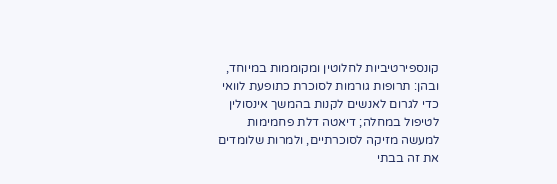קונספירטיביות לחלוטין ומקוממות במיוחד, ובהן: תרופות גורמות לסוכרת כתופעת לוואי כדי לגרום לאנשים לקנות בהמשך אינסולין לטיפול במחלה; דיאטה דלת פחמימות למעשה מזיקה לסוכרתיים, ולמרות שלומדים את זה בבתי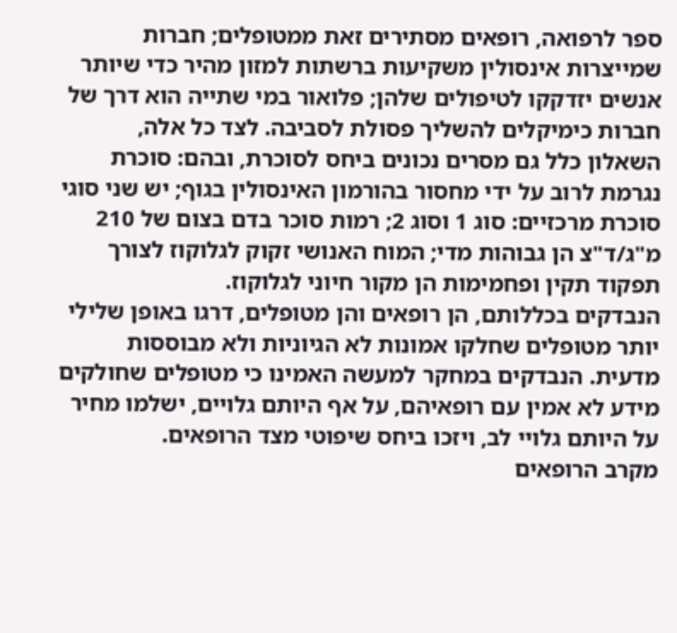ספר לרפואה, רופאים מסתירים זאת ממטופלים; חברות שמייצרות אינסולין משקיעות ברשתות למזון מהיר כדי שיותר אנשים יזדקקו לטיפולים שלהן; פלואור במי שתייה הוא דרך של חברות כימיקלים להשליך פסולת לסביבה. לצד כל אלה, השאלון כלל גם מסרים נכונים ביחס לסוכרת, ובהם: סוכרת נגרמת לרוב על ידי מחסור בהורמון האינסולין בגוף; יש שני סוגי סוכרת מרכזיים: סוג 1 וסוג 2; רמות סוכר בדם בצום של 210 מ"ג/ד"צ הן גבוהות מדי; המוח האנושי זקוק לגלוקוז לצורך תפקוד תקין ופחמימות הן מקור חיוני לגלוקוז.
הנבדקים בכללותם, הן רופאים והן מטופלים, דרגו באופן שלילי יותר מטופלים שחלקו אמונות לא הגיוניות ולא מבוססות מדעית. הנבדקים במחקר למעשה האמינו כי מטופלים שחולקים מידע לא אמין עם רופאיהם, על אף היותם גלויים, ישלמו מחיר על היותם גלויי לב, ויזכו ביחס שיפוטי מצד הרופאים.
מקרב הרופאים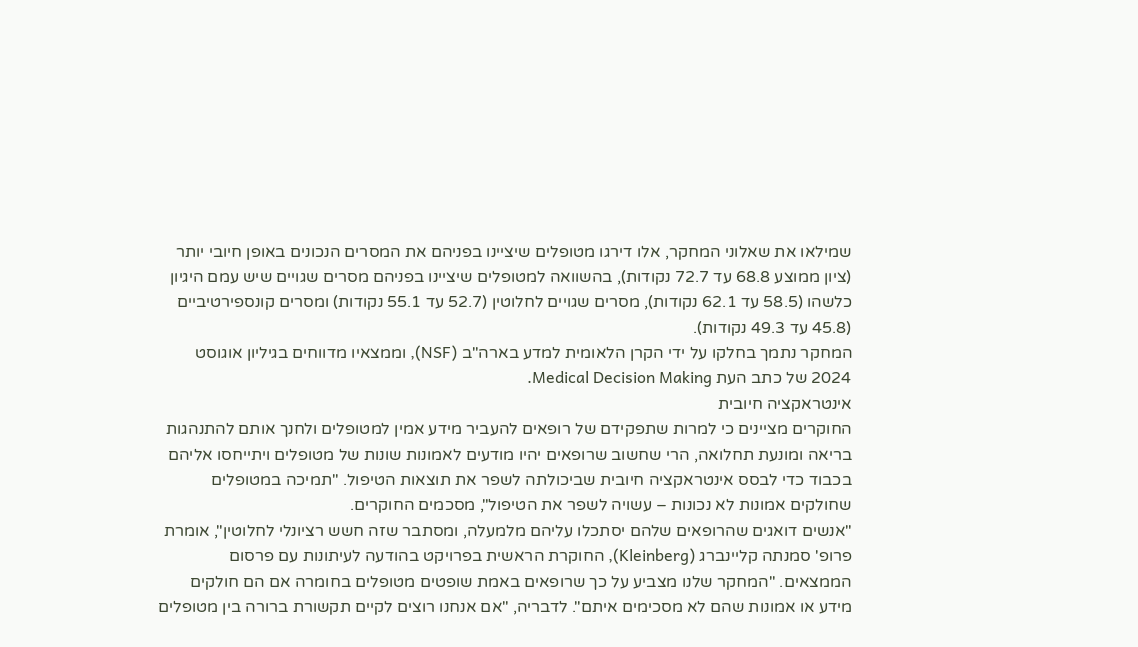שמילאו את שאלוני המחקר, אלו דירגו מטופלים שיציינו בפניהם את המסרים הנכונים באופן חיובי יותר (ציון ממוצע 68.8 עד 72.7 נקודות), בהשוואה למטופלים שיציינו בפניהם מסרים שגויים שיש עמם היגיון כלשהו (58.5 עד 62.1 נקודות), מסרים שגויים לחלוטין (52.7 עד 55.1 נקודות) ומסרים קונספירטיביים (45.8 עד 49.3 נקודות).
המחקר נתמך בחלקו על ידי הקרן הלאומית למדע בארה"ב (NSF), וממצאיו מדווחים בגיליון אוגוסט 2024 של כתב העת Medical Decision Making.
אינטראקציה חיובית
החוקרים מציינים כי למרות שתפקידם של רופאים להעביר מידע אמין למטופלים ולחנך אותם להתנהגות בריאה ומונעת תחלואה, הרי שחשוב שרופאים יהיו מודעים לאמונות שונות של מטופלים ויתייחסו אליהם בכבוד כדי לבסס אינטראקציה חיובית שביכולתה לשפר את תוצאות הטיפול. "תמיכה במטופלים שחולקים אמונות לא נכונות – עשויה לשפר את הטיפול", מסכמים החוקרים.
"אנשים דואגים שהרופאים שלהם יסתכלו עליהם מלמעלה, ומסתבר שזה חשש רציונלי לחלוטין", אומרת פרופ' סמנתה קליינברג (Kleinberg), החוקרת הראשית בפרויקט בהודעה לעיתונות עם פרסום הממצאים. "המחקר שלנו מצביע על כך שרופאים באמת שופטים מטופלים בחומרה אם הם חולקים מידע או אמונות שהם לא מסכימים איתם". לדבריה, "אם אנחנו רוצים לקיים תקשורת ברורה בין מטופלים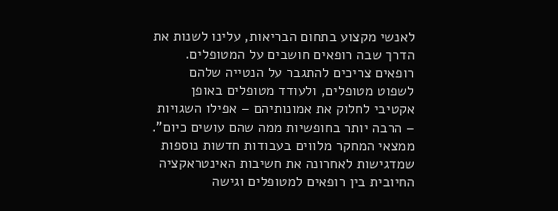לאנשי מקצוע בתחום הבריאות, עלינו לשנות את הדרך שבה רופאים חושבים על המטופלים. רופאים צריכים להתגבר על הנטייה שלהם לשפוט מטופלים, ולעודד מטופלים באופן אקטיבי לחלוק את אמונותיהם – אפילו השגויות – הרבה יותר בחופשיות ממה שהם עושים כיום".
ממצאי המחקר מלווים בעבודות חדשות נוספות שמדגישות לאחרונה את חשיבות האינטראקציה החיובית בין רופאים למטופלים וגישה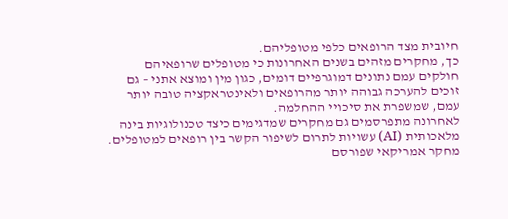חיובית מצד הרופאים כלפי מטופליהם.
כך, מחקרים מזהים בשנים האחרונות כי מטופלים שרופאיהם חולקים עמם נתונים דמוגרפיים דומים, כגון מין ומוצא אתני – גם זוכים להערכה גבוהה יותר מהרופאים ולאינטראקציה טובה יותר עמם, שמשפרת את סיכויי ההחלמה.
לאחרונה מתפרסמים גם מחקרים שמדגימים כיצד טכנולוגיות בינה מלאכותית (AI) עשויות לתרום לשיפור הקשר בין רופאים למטופלים. מחקר אמריקאי שפורסם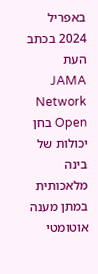באפריל 2024 בכתב העת JAMA Network Open בחן יכולות של בינה מלאכותית במתן מענה אוטומטי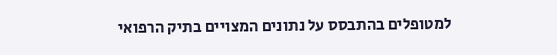למטופלים בהתבסס על נתונים המצויים בתיק הרפואי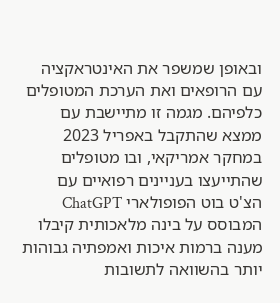ובאופן שמשפר את האינטראקציה עם הרופאים ואת הערכת המטופלים כלפיהם. מגמה זו מתיישבת עם ממצא שהתקבל באפריל 2023 במחקר אמריקאי, ובו מטופלים שהתייעצו בעניינים רפואיים עם הצ'ט בוט הפופולארי ChatGPT המבוסס על בינה מלאכותית קיבלו מענה ברמות איכות ואמפתיה גבוהות יותר בהשוואה לתשובות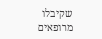שקיבלו מרופאים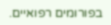בפורומים רפואיים.